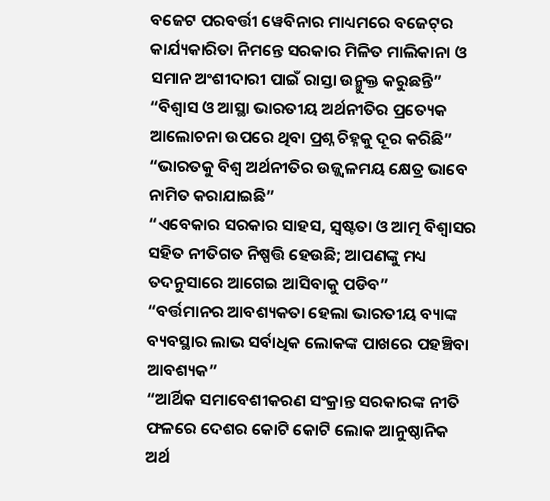ବଜେଟ ପରବର୍ତ୍ତୀ ୱେବିନାର ମାଧ୍ୟମରେ ବଜେଟ୍‌ର କାର୍ଯ୍ୟକାରିତା ନିମନ୍ତେ ସରକାର ମିଳିତ ମାଲିକାନା ଓ ସମାନ ଅଂଶୀଦାରୀ ପାଇଁ ରାସ୍ତା ଉନ୍ମୁକ୍ତ କରୁଛନ୍ତି”
“ବିଶ୍ୱାସ ଓ ଆସ୍ଥା ଭାରତୀୟ ଅର୍ଥନୀତିର ପ୍ରତ୍ୟେକ ଆଲୋଚନା ଉପରେ ଥିବା ପ୍ରଶ୍ନ ଚିହ୍ନକୁ ଦୂର କରିଛି”
“ଭାରତକୁ ବିଶ୍ୱ ଅର୍ଥନୀତିର ଉଜ୍ଜ୍ୱଳମୟ କ୍ଷେତ୍ର ଭାବେ ନାମିତ କରାଯାଇଛି”
“ଏବେକାର ସରକାର ସାହସ, ସ୍ୱଷ୍ଟତା ଓ ଆତ୍ମ ବିଶ୍ୱାସର ସହିତ ନୀତିଗତ ନିଷ୍ପତ୍ତି ହେଉଛି; ଆପଣଙ୍କୁ ମଧ୍ୟ ତଦନୁସାରେ ଆଗେଇ ଆସିବାକୁ ପଡିବ”
“ବର୍ତ୍ତମାନର ଆବଶ୍ୟକତା ହେଲା ଭାରତୀୟ ବ୍ୟାଙ୍କ ବ୍ୟବସ୍ଥାର ଲାଭ ସର୍ବାଧିକ ଲୋକଙ୍କ ପାଖରେ ପହଞ୍ଚିବା ଆବଶ୍ୟକ”
“ଆର୍ଥିକ ସମାବେଶୀକରଣ ସଂକ୍ରାନ୍ତ ସରକାରଙ୍କ ନୀତି ଫଳରେ ଦେଶର କୋଟି କୋଟି ଲୋକ ଆନୁଷ୍ଠାନିକ ଅର୍ଥ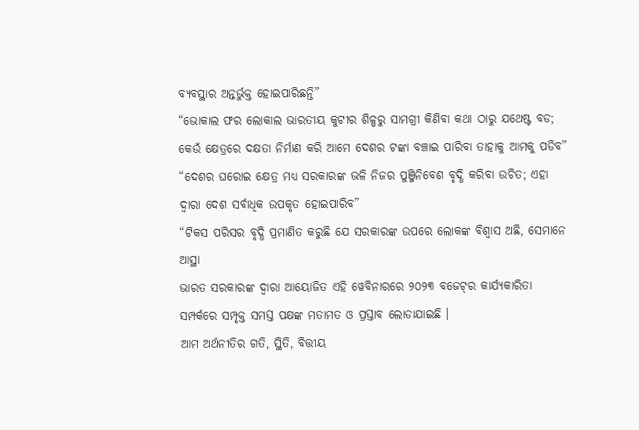ବ୍ୟବସ୍ଥାର ଅନ୍ତର୍ଭୁକ୍ତ ହୋଇପାରିଛନ୍ତି”
“ଭୋକାଲ ଫର ଲୋକାଲ ଭାରତୀୟ କୁଟୀର ଶିଳ୍ପରୁ ସାମଗ୍ରୀ କିଣିବା କଥା ଠାରୁ ଯଥେଷ୍ଟ ବଡ; କେଉଁ କ୍ଷେତ୍ରରେ ଦକ୍ଷତା ନିର୍ମାଣ କରି ଆମେ ଦେଶର ଟଙ୍କା ବଞ୍ଚାଇ ପାରିବା ତାହାକୁ ଆମକୁ ପଡିବ”
“ଦେଶର ଘରୋଇ କ୍ଷେତ୍ର ମଧ୍ୟ ସରକାରଙ୍କ ଭଳି ନିଜର ପୁଞ୍ଜିନିବେଶ ବୃଦ୍ଧି କରିବା ଉଚିତ; ଏହା ଦ୍ୱାରା ଦେଶ ସର୍ବାଧିକ ଉପକୃତ ହୋଇପାରିବ”
“ଟିକସ ପରିସର ବୃଦ୍ଧି ପ୍ରମାଣିତ କରୁଛି ଯେ ସରକାରଙ୍କ ଉପରେ ଲୋକଙ୍କ ବିଶ୍ୱାସ ଅଛି, ସେମାନେ ଆସ୍ଥା
ଭାରତ ସରକାରଙ୍କ ଦ୍ୱାରା ଆୟୋଜିତ ଏହି ୱେବିନାରରେ ୨୦୨୩ ବଜେଟ୍‌ର କାର୍ଯ୍ୟକାରିତା ସମ୍ପର୍କରେ ସମ୍ପୃକ୍ତ ସମସ୍ତ ପକ୍ଷଙ୍କ ମତାମତ ଓ ପ୍ରସ୍ତାବ ଲୋଡାଯାଇଛି ।
ଆମ ଅର୍ଥନୀତିର ଗତି, ସ୍ଥିତି, ବିତ୍ତୀୟ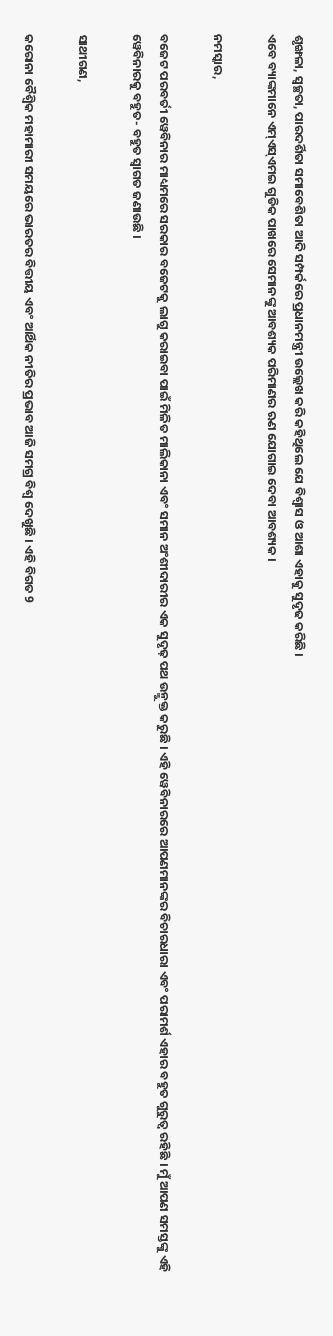ଶୃଙ୍ଖଳା, ସ୍ୱଚ୍ଛତା, ପାରଦର୍ଶିତା ସମାବେଶିତା ଆଦି ସମ୍ପର୍କରେ ପ୍ରଧାନମନ୍ତ୍ରୀ ଉଲ୍ଲେଖ କରି କହିଥିଲେ ଯେ ବିଶ୍ୱାସ ଓ ଆଶା ଏହାକୁ ସୁଦୃଢ କରିଛି ।
ଏବେ ବ୍ୟାଙ୍କମାନେ ଏମ୍‌ଏସ୍‌ଏମଇ ଗୁଡିକ ପାଖରେ ସେମାନଙ୍କୁ ଆବଶ୍ୟକ ପରିମାଣର ଋଣ ଯୋଗାଇ ଦେବା ଆବଶ୍ୟକ ।

ନମସ୍କାର,

ବଜେଟ ପରବର୍ତୀ ୱେବିନାର ମାଧ୍ୟମରେ ସରକାର ବଜେଟକୁ ଲାଗୁ କରାଇବା ପାଇଁ ମିଳିତ ମାଲିକାନା ଏବଂ ସମାନ ଅଂଶୀଦାରୀର ଏକ ସୁଦୃଢ଼ ପଥ ଉନ୍ମୁକ୍ତ କରୁଛି । ଏହି ୱେବିନାରରେ ଆପଣମାନଙ୍କର ବିଚାରଧାରା ଏବଂ ପରାମର୍ଶ ଏହାର ବହୁତ ଗୁରୁତ୍ୱ ରହିଛି । ମୁଁ ଆପଣ ସମସ୍ତଙ୍କୁ ଏହି ୱେବିନାରକୁ ବହୁତ- ବହୁତ ସ୍ୱାଗତ ଜଣାଉଛି ।

ସାଥୀଗଣ,

କରୋନା ବୈଶ୍ୱିକ ମହାମାରୀ ସମୟରେ ଭାରତର ବିତ୍ତୀୟ ଏବଂ ଆର୍ଥିକ ନୀତିର ପ୍ରଭାବ ଆଜି ସମଗ୍ର ବିଶ୍ୱ ଦେଖୁଛି । ଏହି ବିଗତ 9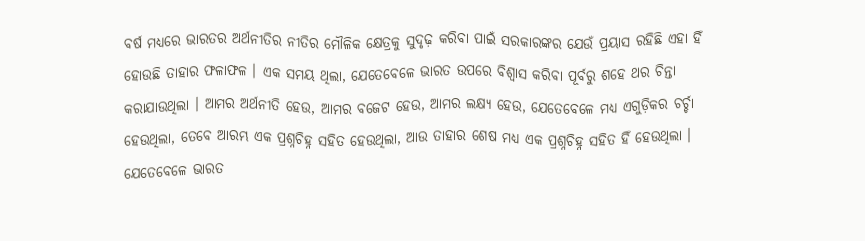ବର୍ଷ ମଧ୍ୟରେ ଭାରତର ଅର୍ଥନୀତିର ନୀତିର ମୌଳିକ କ୍ଷେତ୍ରକୁ ସୁଦୃଢ଼ କରିବା ପାଇଁ ସରକାରଙ୍କର ଯେଉଁ ପ୍ରୟାସ ରହିଛି ଏହା ହିଁ ହୋଉଛି ତାହାର ଫଳାଫଳ । ଏକ ସମୟ ଥିଲା, ଯେତେବେଳେ ଭାରତ ଉପରେ ବିଶ୍ୱାସ କରିବା ପୂର୍ବରୁ ଶହେ ଥର ଚିନ୍ତା କରାଯାଉଥିଲା । ଆମର ଅର୍ଥନୀତି ହେଉ, ଆମର ବଜେଟ ହେଉ, ଆମର ଲକ୍ଷ୍ୟ ହେଉ, ଯେତେବେଳେ ମଧ୍ୟ ଏଗୁଡ଼ିକର ଚର୍ଚ୍ଚା ହେଉଥିଲା, ତେବେ ଆରମ୍ଭ ଏକ ପ୍ରଶ୍ନଚିହ୍ନ ସହିତ ହେଉଥିଲା, ଆଉ ତାହାର ଶେଷ ମଧ୍ୟ ଏକ ପ୍ରଶ୍ନଚିହ୍ନ ସହିତ ହିଁ ହେଉଥିଲା । ଯେତେବେଳେ ଭାରତ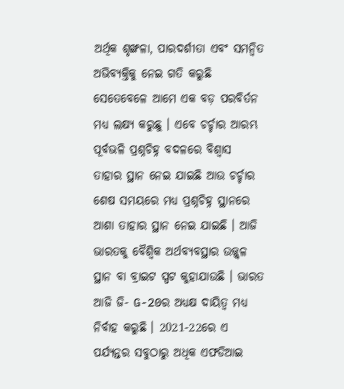ଅର୍ଥିକ ଶୃଙ୍ଖଳା, ପାରଦର୍ଶୀତା ଏବଂ ସମନ୍ୱିତ ଅଭିବ୍ୟକ୍ତିକୁ ନେଇ ଗତି କରୁଛି ସେତେବେଳେ ଆମେ ଏକ ବଡ଼ ପରବିର୍ତନ ମଧ୍ୟ ଲକ୍ଷ୍ୟ କରୁଛୁ । ଏବେ ଚର୍ଚ୍ଚାର ଆରମ୍ଭ ପୂର୍ବଭଳି ପ୍ରଶ୍ନଚିହ୍ନ ବଦଳରେ ବିଶ୍ୱାସ ତାହାର ସ୍ଥାନ ନେଇ ଯାଇଛି ଆଉ ଚର୍ଚ୍ଚାର ଶେଷ ସମୟରେ ମଧ୍ୟ ପ୍ରଶ୍ନଚିହ୍ନ ସ୍ଥାନରେ ଆଶା ତାହାର ସ୍ଥାନ ନେଇ ଯାଇଛି । ଆଜି ଭାରତକୁ ବୈଶ୍ୱିକ ଅର୍ଥବ୍ୟବସ୍ଥାର ଉଜ୍ଜ୍ୱଳ ସ୍ଥାନ ବା ବ୍ରାଇଟ ସ୍ପଟ କୁହାଯାଉଛି । ଭାରତ ଆଜି ଜି- G-20ର ଅଧ୍ୟକ୍ଷ ଦାୟିତ୍ୱ ମଧ୍ୟ ନିର୍ବାହ କରୁଛି । 2021-22ରେ ଏ ପର୍ଯ୍ୟନ୍ତର ସବୁଠାରୁ ଅଧିକ ଏଫଡିଆଇ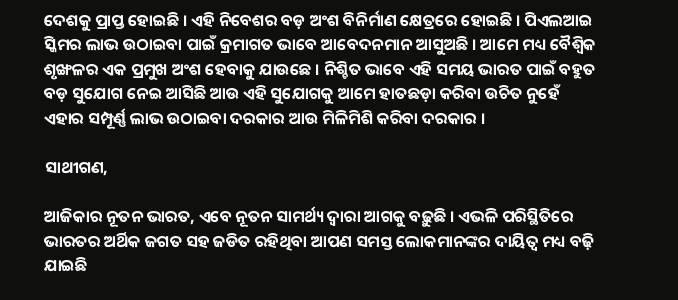ଦେଶକୁ ପ୍ରାପ୍ତ ହୋଇଛି । ଏହି ନିବେଶର ବଡ଼ ଅଂଶ ବିନିର୍ମାଣ କ୍ଷେତ୍ରରେ ହୋଇଛି । ପିଏଲଆଇ ସ୍କିମର ଲାଭ ଉଠାଇବା ପାଇଁ କ୍ରମାଗତ ଭାବେ ଆବେଦନମାନ ଆସୁଅଛି । ଆମେ ମଧ୍ୟ ବୈଶ୍ୱିକ ଶୃଙ୍ଖଳର ଏକ ପ୍ରମୁଖ ଅଂଶ ହେବାକୁ ଯାଉଛେ । ନିଶ୍ଚିତ ଭାବେ ଏହି ସମୟ ଭାରତ ପାଇଁ ବହୁତ ବଡ଼ ସୁଯୋଗ ନେଇ ଆସିଛି ଆଉ ଏହି ସୁଯୋଗକୁ ଆମେ ହାତଛଡ଼ା କରିବା ଉଚିତ ନୁହେଁ ଏହାର ସମ୍ପୂର୍ଣ୍ଣ ଲାଭ ଉଠାଇବା ଦରକାର ଆଉ ମିଳିମିଶି କରିବା ଦରକାର ।

ସାଥୀଗଣ,

ଆଜିକାର ନୂତନ ଭାରତ, ଏବେ ନୂତନ ସାମର୍ଥ୍ୟ ଦ୍ୱାରା ଆଗକୁ ବଢ଼ୁଛି । ଏଭଳି ପରିସ୍ଥିତିରେ ଭାରତର ଅର୍ଥିକ ଜଗତ ସହ ଜଡିତ ରହିଥିବା ଆପଣ ସମସ୍ତ ଲୋକମାନଙ୍କର ଦାୟିତ୍ୱ ମଧ୍ୟ ବଢ଼ି ଯାଇଛି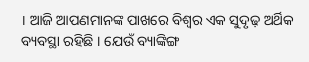। ଆଜି ଆପଣମାନଙ୍କ ପାଖରେ ବିଶ୍ୱର ଏକ ସୁଦୃଢ଼ ଅର୍ଥିକ ବ୍ୟବସ୍ଥା ରହିଛି । ଯେଉଁ ବ୍ୟାଙ୍କିଙ୍ଗ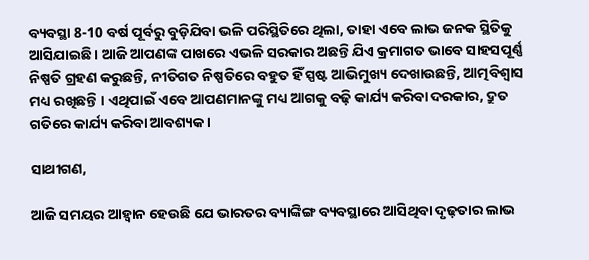ବ୍ୟବସ୍ଥା 8-10 ବର୍ଷ ପୂର୍ବରୁ ବୁଡ଼ିଯିବା ଭଳି ପରିସ୍ଥିତିରେ ଥିଲା, ତାହା ଏବେ ଲାଭ ଜନକ ସ୍ଥିତିକୁ ଆସିଯାଇଛି । ଆଜି ଆପଣଙ୍କ ପାଖରେ ଏଭଳି ସରକାର ଅଛନ୍ତି ଯିଏ କ୍ରମାଗତ ଭାବେ ସାହସପୂର୍ଣ୍ଣ ନିଷ୍ପତି ଗ୍ରହଣ କରୁଛନ୍ତି, ନୀତିଗତ ନିଷ୍ପତିରେ ବହୁତ ହିଁ ସ୍ପଷ୍ଟ ଆଭିମୁଖ୍ୟ ଦେଖାଉଛନ୍ତି, ଆତ୍ମବିଶ୍ୱାସ ମଧ୍ୟ ରଖିଛନ୍ତି । ଏଥିପାଇଁ ଏବେ ଆପଣମାନଙ୍କୁ ମଧ୍ୟ ଆଗକୁ ବଢ଼ି କାର୍ଯ୍ୟ କରିବା ଦରକାର, ଦ୍ରୁତ ଗତିରେ କାର୍ଯ୍ୟ କରିବା ଆବଶ୍ୟକ ।

ସାଥୀଗଣ,

ଆଜି ସମୟର ଆହ୍ୱାନ ହେଉଛି ଯେ ଭାରତର ବ୍ୟାଙ୍କିଙ୍ଗ ବ୍ୟବସ୍ଥାରେ ଆସିଥିବା ଦୃଢ଼ତାର ଲାଭ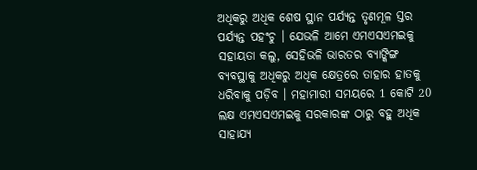ଅଧିକରୁ ଅଧିକ ଶେଷ ସ୍ଥାନ ପର୍ଯ୍ୟନ୍ତ ତୃଣମୂଳ ସ୍ତର ପର୍ଯ୍ୟନ୍ତ ପହଂଚୁ । ଯେଭଳି ଆମେ ଏମଏସଏମଇକୁ ସହାୟତା କଲୁ, ସେହିଭଳି ଭାରତର ବ୍ୟାଙ୍କିଙ୍ଗ ବ୍ୟବସ୍ଥାକୁ ଅଧିକରୁ ଅଧିକ କ୍ଷେତ୍ରରେ ତାହାର ହାତକୁ ଧରିବାକୁ ପଡ଼ିବ । ମହାମାରୀ ସମୟରେ 1 କୋଟି 20 ଲକ୍ଷ ଏମଏସଏମଇକୁ ସରକାରଙ୍କ ଠାରୁ ବହୁ ଅଧିକ ସାହାଯ୍ୟ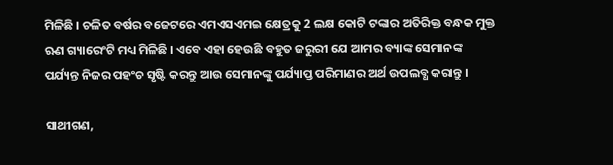ମିଳିଛି । ଚଳିତ ବର୍ଷର ବଜେଟରେ ଏମଏସଏମଇ କ୍ଷେତ୍ରକୁ 2 ଲକ୍ଷ କୋଟି ଟଙ୍କାର ଅତିରିକ୍ତ ବନ୍ଧକ ମୁକ୍ତ ଋଣ ଗ୍ୟାରେଂଟି ମଧ୍ୟ ମିଳିଛି । ଏବେ ଏହା ହେଉଛି ବହୁତ ଜରୁରୀ ଯେ ଆମର ବ୍ୟାଙ୍କ ସେମାନଙ୍କ ପର୍ଯ୍ୟନ୍ତ ନିଜର ପହଂଚ ସୃଷ୍ଟି କରନ୍ତୁ ଆଉ ସେମାନଙ୍କୁ ପର୍ଯ୍ୟାପ୍ତ ପରିମାଣର ଅର୍ଥ ଉପଲବ୍ଧ କରାନ୍ତୁ ।

ସାଥୀଗଣ,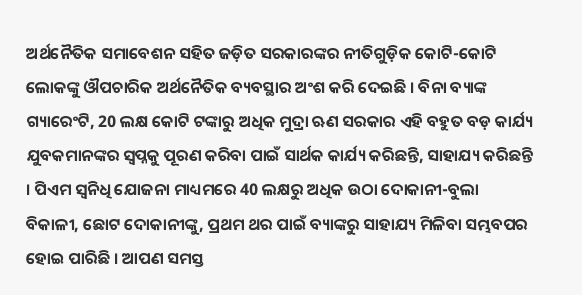ଅର୍ଥନୈତିକ ସମାବେଶନ ସହିତ ଜଡ଼ିତ ସରକାରଙ୍କର ନୀତିଗୁଡ଼ିକ କୋଟି-କୋଟି ଲୋକଙ୍କୁ ଔପଚାରିକ ଅର୍ଥନୈତିକ ବ୍ୟବସ୍ଥାର ଅଂଶ କରି ଦେଇଛି । ବିନା ବ୍ୟାଙ୍କ ଗ୍ୟାରେଂଟି, 20 ଲକ୍ଷ କୋଟି ଟଙ୍କାରୁ ଅଧିକ ମୁଦ୍ରା ଋଣ ସରକାର ଏହି ବହୁତ ବଡ଼ କାର୍ଯ୍ୟ ଯୁବକମାନଙ୍କର ସ୍ୱପ୍ନକୁ ପୂରଣ କରିବା ପାଇଁ ସାର୍ଥକ କାର୍ଯ୍ୟ କରିଛନ୍ତି, ସାହାଯ୍ୟ କରିଛନ୍ତି । ପିଏମ ସ୍ୱନିଧି ଯୋଜନା ମାଧ୍ୟମରେ 40 ଲକ୍ଷରୁ ଅଧିକ ଉଠା ଦୋକାନୀ-ବୁଲା ବିକାଳୀ, ଛୋଟ ଦୋକାନୀଙ୍କୁ, ପ୍ରଥମ ଥର ପାଇଁ ବ୍ୟାଙ୍କରୁ ସାହାଯ୍ୟ ମିଳିବା ସମ୍ଭବପର ହୋଇ ପାରିଛି । ଆପଣ ସମସ୍ତ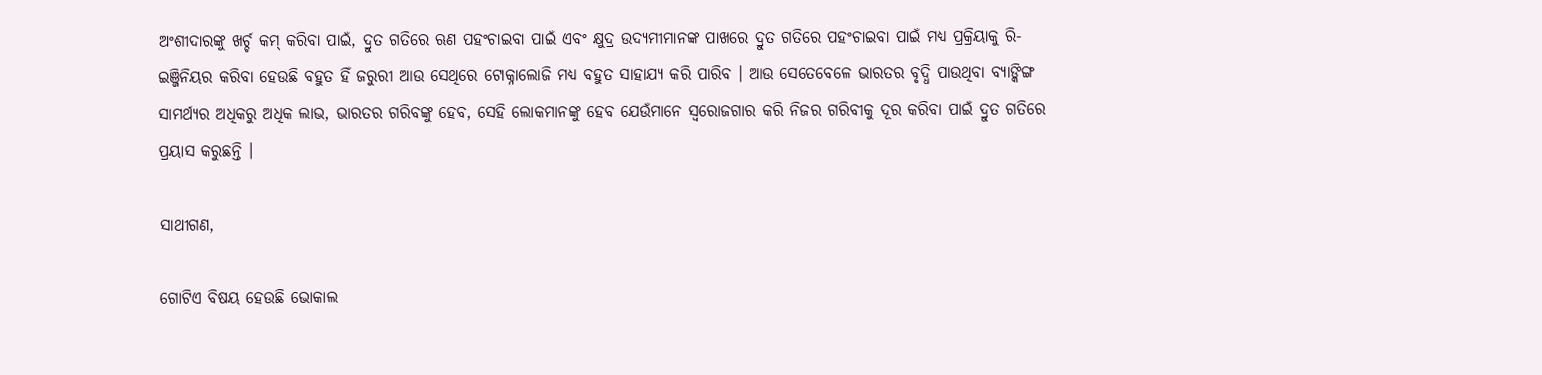ଅଂଶୀଦାରଙ୍କୁ ଖର୍ଚ୍ଚ କମ୍ କରିବା ପାଇଁ, ଦ୍ରୁତ ଗତିରେ ଋଣ ପହଂଚାଇବା ପାଇଁ ଏବଂ କ୍ଷୁଦ୍ର ଉଦ୍ୟମୀମାନଙ୍କ ପାଖରେ ଦ୍ରୁତ ଗତିରେ ପହଂଚାଇବା ପାଇଁ ମଧ୍ୟ ପ୍ରକ୍ରିୟାକୁ ରି-ଇଞ୍ଜିନିୟର କରିବା ହେଉଛି ବହୁତ ହିଁ ଜରୁରୀ ଆଉ ସେଥିରେ ଟୋକ୍ନାଲୋଜି ମଧ୍ୟ ବହୁତ ସାହାଯ୍ୟ କରି ପାରିବ । ଆଉ ସେତେବେଳେ ଭାରତର ବୃଦ୍ଧି ପାଉଥିବା ବ୍ୟାଙ୍କିଙ୍ଗ ସାମର୍ଥ୍ୟର ଅଧିକରୁ ଅଧିକ ଲାଭ, ଭାରତର ଗରିବଙ୍କୁ ହେବ, ସେହି ଲୋକମାନଙ୍କୁ ହେବ ଯେଉଁମାନେ ସ୍ୱରୋଜଗାର କରି ନିଜର ଗରିବୀକୁ ଦୂର କରିବା ପାଇଁ ଦ୍ରୁତ ଗତିରେ ପ୍ରୟାସ କରୁଛନ୍ତି ।

ସାଥୀଗଣ,

ଗୋଟିଏ ବିଷୟ ହେଉଛି ଭୋକାଲ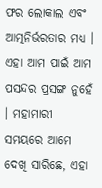ଫର ଲୋକାଲ ଏବଂ ଆତ୍ମନିର୍ଭରତାର ମଧ୍ୟ । ଏହା ଆମ ପାଇଁ ଆମ ପସନ୍ଦର ପ୍ରସଙ୍ଗ ନୁହେଁ । ମହାମାରୀ ସମୟରେ ଆମେ ଦେଖି ସାରିଛେ, ଏହା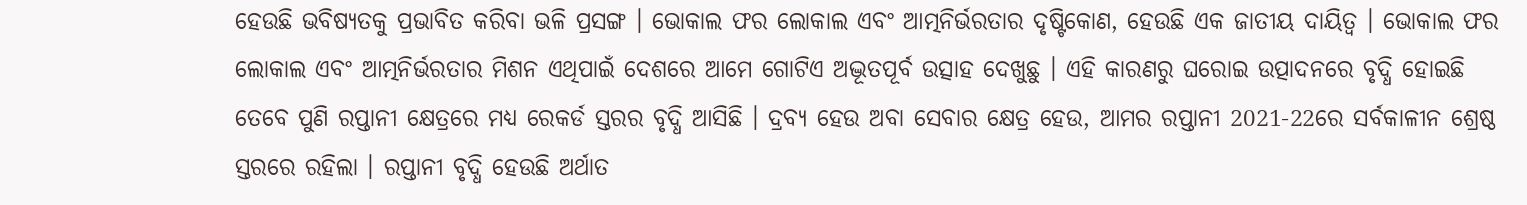ହେଉଛି ଭବିଷ୍ୟତକୁ ପ୍ରଭାବିତ କରିବା ଭଳି ପ୍ରସଙ୍ଗ । ଭୋକାଲ ଫର ଲୋକାଲ ଏବଂ ଆତ୍ମନିର୍ଭରତାର ଦୃଷ୍ଟିକୋଣ, ହେଉଛି ଏକ ଜାତୀୟ ଦାୟିତ୍ୱ । ଭୋକାଲ ଫର ଲୋକାଲ ଏବଂ ଆତ୍ମନିର୍ଭରତାର ମିଶନ ଏଥିପାଇଁ ଦେଶରେ ଆମେ ଗୋଟିଏ ଅଦ୍ଭୂତପୂର୍ବ ଉତ୍ସାହ ଦେଖୁଛୁ । ଏହି କାରଣରୁ ଘରୋଇ ଉତ୍ପାଦନରେ ବୃଦ୍ଧି ହୋଇଛି ତେବେ ପୁଣି ରପ୍ତାନୀ କ୍ଷେତ୍ରରେ ମଧ୍ୟ ରେକର୍ଡ ସ୍ତରର ବୃଦ୍ଧି ଆସିଛି । ଦ୍ରବ୍ୟ ହେଉ ଅବା ସେବାର କ୍ଷେତ୍ର ହେଉ, ଆମର ରପ୍ତାନୀ 2021-22ରେ ସର୍ବକାଳୀନ ଶ୍ରେଷ୍ଠ ସ୍ତରରେ ରହିଲା । ରପ୍ତାନୀ ବୃଦ୍ଧି ହେଉଛି ଅର୍ଥାତ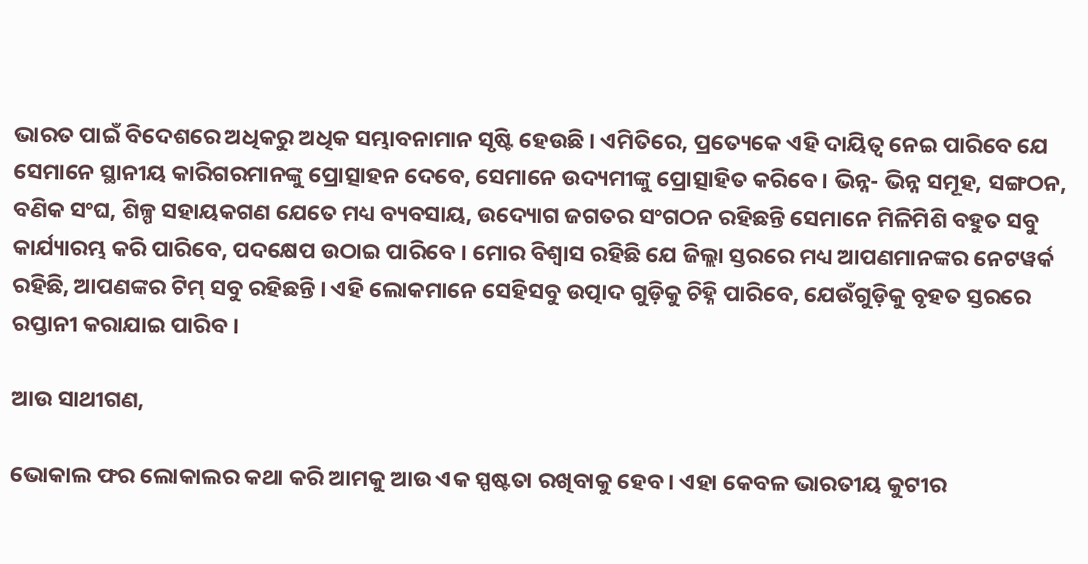ଭାରତ ପାଇଁ ବିଦେଶରେ ଅଧିକରୁ ଅଧିକ ସମ୍ଭାବନାମାନ ସୃଷ୍ଟି ହେଉଛି । ଏମିତିରେ, ପ୍ରତ୍ୟେକେ ଏହି ଦାୟିତ୍ୱ ନେଇ ପାରିବେ ଯେ ସେମାନେ ସ୍ଥାନୀୟ କାରିଗରମାନଙ୍କୁ ପ୍ରୋତ୍ସାହନ ଦେବେ, ସେମାନେ ଉଦ୍ୟମୀଙ୍କୁ ପ୍ରୋତ୍ସାହିତ କରିବେ । ଭିନ୍ନ- ଭିନ୍ନ ସମୂହ, ସଙ୍ଗଠନ, ବଣିକ ସଂଘ, ଶିଳ୍ପ ସହାୟକଗଣ ଯେତେ ମଧ୍ୟ ବ୍ୟବସାୟ, ଉଦ୍ୟୋଗ ଜଗତର ସଂଗଠନ ରହିଛନ୍ତି ସେମାନେ ମିଳିମିଶି ବହୁତ ସବୁ କାର୍ଯ୍ୟାରମ୍ଭ କରି ପାରିବେ, ପଦକ୍ଷେପ ଉଠାଇ ପାରିବେ । ମୋର ବିଶ୍ୱାସ ରହିଛି ଯେ ଜିଲ୍ଲା ସ୍ତରରେ ମଧ୍ୟ ଆପଣମାନଙ୍କର ନେଟୱର୍କ ରହିଛି, ଆପଣଙ୍କର ଟିମ୍ ସବୁ ରହିଛନ୍ତି । ଏହି ଲୋକମାନେ ସେହିସବୁ ଉତ୍ପାଦ ଗୁଡ଼ିକୁ ଚିହ୍ନି ପାରିବେ, ଯେଉଁଗୁଡ଼ିକୁ ବୃହତ ସ୍ତରରେ ରପ୍ତାନୀ କରାଯାଇ ପାରିବ ।

ଆଉ ସାଥୀଗଣ,

ଭୋକାଲ ଫର ଲୋକାଲର କଥା କରି ଆମକୁ ଆଉ ଏକ ସ୍ପଷ୍ଟତା ରଖିବାକୁ ହେବ । ଏହା କେବଳ ଭାରତୀୟ କୁଟୀର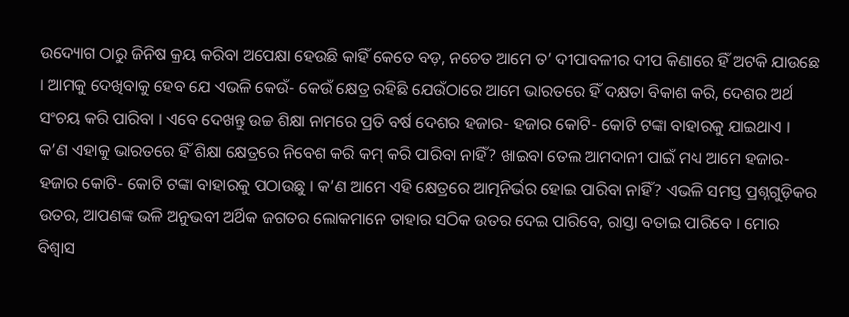ଉଦ୍ୟୋଗ ଠାରୁ ଜିନିଷ କ୍ରୟ କରିବା ଅପେକ୍ଷା ହେଉଛି କାହିଁ କେତେ ବଡ଼, ନଚେତ ଆମେ ତ’ ଦୀପାବଳୀର ଦୀପ କିଣାରେ ହିଁ ଅଟକି ଯାଉଛେ । ଆମକୁ ଦେଖିବାକୁ ହେବ ଯେ ଏଭଳି କେଉଁ- କେଉଁ କ୍ଷେତ୍ର ରହିଛି ଯେଉଁଠାରେ ଆମେ ଭାରତରେ ହିଁ ଦକ୍ଷତା ବିକାଶ କରି, ଦେଶର ଅର୍ଥ ସଂଚୟ କରି ପାରିବା । ଏବେ ଦେଖନ୍ତୁ ଉଚ୍ଚ ଶିକ୍ଷା ନାମରେ ପ୍ରତି ବର୍ଷ ଦେଶର ହଜାର- ହଜାର କୋଟି- କୋଟି ଟଙ୍କା ବାହାରକୁ ଯାଇଥାଏ । କ’ଣ ଏହାକୁ ଭାରତରେ ହିଁ ଶିକ୍ଷା କ୍ଷେତ୍ରରେ ନିବେଶ କରି କମ୍ କରି ପାରିବା ନାହିଁ? ଖାଇବା ତେଲ ଆମଦାନୀ ପାଇଁ ମଧ୍ୟ ଆମେ ହଜାର- ହଜାର କୋଟି- କୋଟି ଟଙ୍କା ବାହାରକୁ ପଠାଉଛୁ । କ’ଣ ଆମେ ଏହି କ୍ଷେତ୍ରରେ ଆତ୍ମନିର୍ଭର ହୋଇ ପାରିବା ନାହିଁ? ଏଭଳି ସମସ୍ତ ପ୍ରଶ୍ନଗୁଡ଼ିକର ଉତର, ଆପଣଙ୍କ ଭଳି ଅନୁଭବୀ ଅର୍ଥିକ ଜଗତର ଲୋକମାନେ ତାହାର ସଠିକ ଉତର ଦେଇ ପାରିବେ, ରାସ୍ତା ବତାଇ ପାରିବେ । ମୋର ବିଶ୍ୱାସ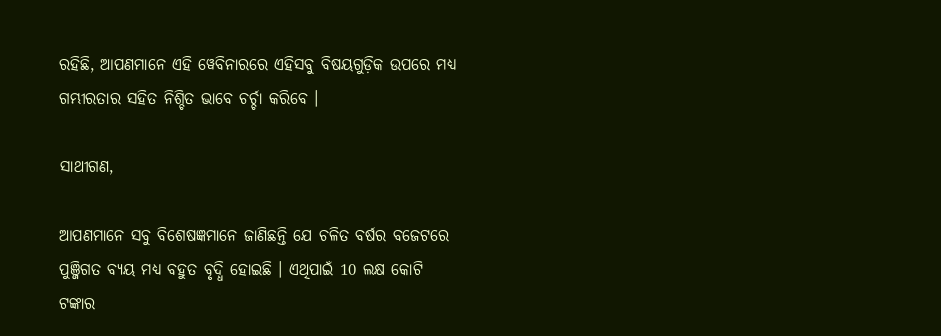ରହିଛି, ଆପଣମାନେ ଏହି ୱେବିନାରରେ ଏହିସବୁ ବିଷୟଗୁଡ଼ିକ ଉପରେ ମଧ୍ୟ ଗମ୍ଭୀରତାର ସହିତ ନିଶ୍ଚିତ ଭାବେ ଚର୍ଚ୍ଚା କରିବେ ।

ସାଥୀଗଣ,

ଆପଣମାନେ ସବୁ ବିଶେଷଜ୍ଞମାନେ ଜାଣିଛନ୍ତି ଯେ ଚଳିତ ବର୍ଷର ବଜେଟରେ ପୁଞ୍ଜିଗତ ବ୍ୟୟ ମଧ୍ୟ ବହୁତ ବୃଦ୍ଧି ହୋଇଛି । ଏଥିପାଇଁ 10 ଲକ୍ଷ କୋଟି ଟଙ୍କାର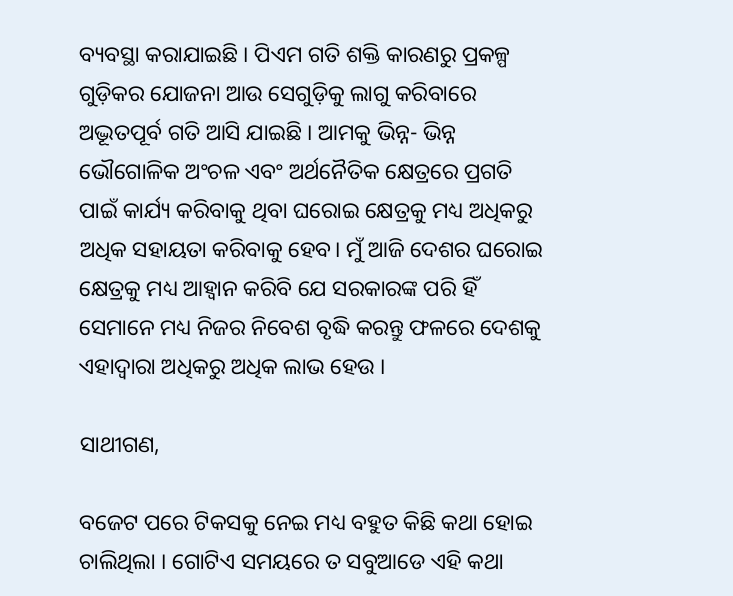ବ୍ୟବସ୍ଥା କରାଯାଇଛି । ପିଏମ ଗତି ଶକ୍ତି କାରଣରୁ ପ୍ରକଳ୍ପ ଗୁଡ଼ିକର ଯୋଜନା ଆଉ ସେଗୁଡ଼ିକୁ ଲାଗୁ କରିବାରେ ଅଦ୍ଭୂତପୂର୍ବ ଗତି ଆସି ଯାଇଛି । ଆମକୁ ଭିନ୍ନ- ଭିନ୍ନ ଭୌଗୋଳିକ ଅଂଚଳ ଏବଂ ଅର୍ଥନୈତିକ କ୍ଷେତ୍ରରେ ପ୍ରଗତି ପାଇଁ କାର୍ଯ୍ୟ କରିବାକୁ ଥିବା ଘରୋଇ କ୍ଷେତ୍ରକୁ ମଧ୍ୟ ଅଧିକରୁ ଅଧିକ ସହାୟତା କରିବାକୁ ହେବ। ମୁଁ ଆଜି ଦେଶର ଘରୋଇ କ୍ଷେତ୍ରକୁ ମଧ୍ୟ ଆହ୍ୱାନ କରିବି ଯେ ସରକାରଙ୍କ ପରି ହିଁ ସେମାନେ ମଧ୍ୟ ନିଜର ନିବେଶ ବୃଦ୍ଧି କରନ୍ତୁ ଫଳରେ ଦେଶକୁ ଏହାଦ୍ୱାରା ଅଧିକରୁ ଅଧିକ ଲାଭ ହେଉ ।

ସାଥୀଗଣ,

ବଜେଟ ପରେ ଟିକସକୁ ନେଇ ମଧ୍ୟ ବହୁତ କିଛି କଥା ହୋଇ ଚାଲିଥିଲା । ଗୋଟିଏ ସମୟରେ ତ ସବୁଆଡେ ଏହି କଥା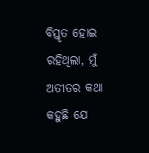ବିସ୍ତୃତ ହୋଇ ରହିଥିଲା, ମୁଁ ଅତୀତର କଥା କହୁଛି ଯେ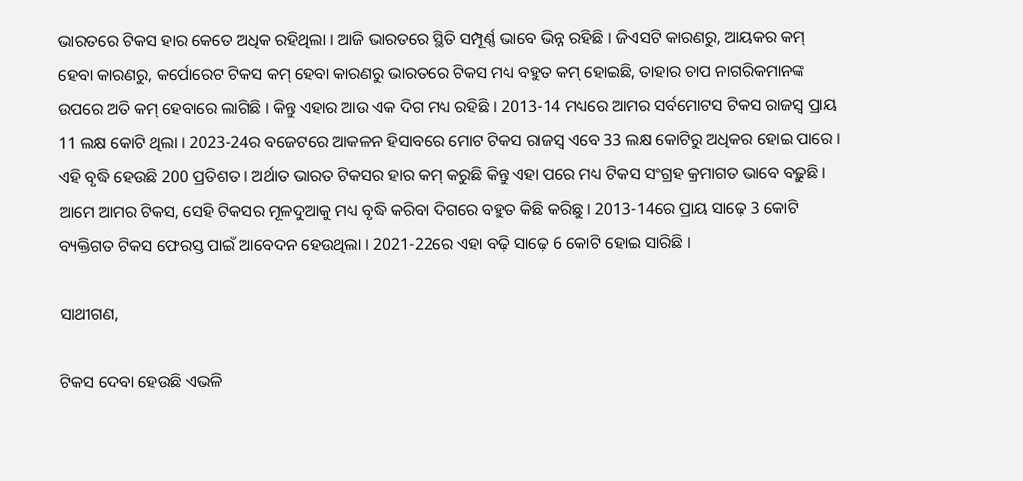ଭାରତରେ ଟିକସ ହାର କେତେ ଅଧିକ ରହିଥିଲା । ଆଜି ଭାରତରେ ସ୍ଥିତି ସମ୍ପୂର୍ଣ୍ଣ ଭାବେ ଭିନ୍ନ ରହିଛି । ଜିଏସଟି କାରଣରୁ, ଆୟକର କମ୍ ହେବା କାରଣରୁ, କର୍ପୋରେଟ ଟିକସ କମ୍ ହେବା କାରଣରୁ ଭାରତରେ ଟିକସ ମଧ୍ୟ ବହୁତ କମ୍ ହୋଇଛି, ତାହାର ଚାପ ନାଗରିକମାନଙ୍କ ଉପରେ ଅତି କମ୍ ହେବାରେ ଲାଗିଛି । କିନ୍ତୁ ଏହାର ଆଉ ଏକ ଦିଗ ମଧ୍ୟ ରହିଛି । 2013-14 ମଧ୍ୟରେ ଆମର ସର୍ବମୋଟସ ଟିକସ ରାଜସ୍ୱ ପ୍ରାୟ 11 ଲକ୍ଷ କୋଟି ଥିଲା । 2023-24ର ବଜେଟରେ ଆକଳନ ହିସାବରେ ମୋଟ ଟିକସ ରାଜସ୍ୱ ଏବେ 33 ଲକ୍ଷ କୋଟିରୁ ଅଧିକର ହୋଇ ପାରେ । ଏହି ବୃଦ୍ଧି ହେଉଛି 200 ପ୍ରତିଶତ । ଅର୍ଥାତ ଭାରତ ଟିକସର ହାର କମ୍ କରୁଛି କିନ୍ତୁ ଏହା ପରେ ମଧ୍ୟ ଟିକସ ସଂଗ୍ରହ କ୍ରମାଗତ ଭାବେ ବଢ଼ୁଛି । ଆମେ ଆମର ଟିକସ, ସେହି ଟିକସର ମୂଳଦୁଆକୁ ମଧ୍ୟ ବୃଦ୍ଧି କରିବା ଦିଗରେ ବହୁତ କିଛି କରିଛୁ । 2013-14ରେ ପ୍ରାୟ ସାଢ଼େ 3 କୋଟି ବ୍ୟକ୍ତିଗତ ଟିକସ ଫେରସ୍ତ ପାଇଁ ଆବେଦନ ହେଉଥିଲା । 2021-22ରେ ଏହା ବଢ଼ି ସାଢ଼େ 6 କୋଟି ହୋଇ ସାରିଛି ।

ସାଥୀଗଣ,

ଟିକସ ଦେବା ହେଉଛି ଏଭଳି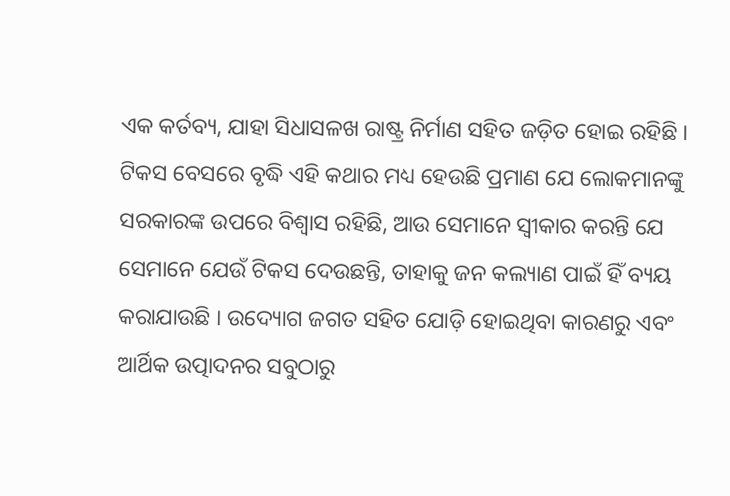ଏକ କର୍ତବ୍ୟ, ଯାହା ସିଧାସଳଖ ରାଷ୍ଟ୍ର ନିର୍ମାଣ ସହିତ ଜଡ଼ିତ ହୋଇ ରହିଛି । ଟିକସ ବେସରେ ବୃଦ୍ଧି ଏହି କଥାର ମଧ୍ୟ ହେଉଛି ପ୍ରମାଣ ଯେ ଲୋକମାନଙ୍କୁ ସରକାରଙ୍କ ଉପରେ ବିଶ୍ୱାସ ରହିଛି, ଆଉ ସେମାନେ ସ୍ୱୀକାର କରନ୍ତି ଯେ ସେମାନେ ଯେଉଁ ଟିକସ ଦେଉଛନ୍ତି, ତାହାକୁ ଜନ କଲ୍ୟାଣ ପାଇଁ ହିଁ ବ୍ୟୟ କରାଯାଉଛି । ଉଦ୍ୟୋଗ ଜଗତ ସହିତ ଯୋଡ଼ି ହୋଇଥିବା କାରଣରୁ ଏବଂ ଆର୍ଥିକ ଉତ୍ପାଦନର ସବୁଠାରୁ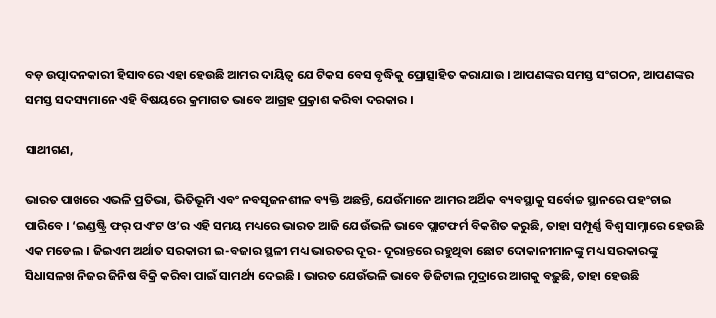ବଡ଼ ଉତ୍ପାଦନକାରୀ ହିସାବରେ ଏହା ହେଉଛି ଆମର ଦାୟିତ୍ୱ ଯେ ଟିକସ ବେସ ବୃଦ୍ଧିକୁ ପ୍ରୋତ୍ସାହିତ କରାଯାଉ । ଆପଣଙ୍କର ସମସ୍ତ ସଂଗଠନ, ଆପଣଙ୍କର ସମସ୍ତ ସଦସ୍ୟମାନେ ଏହି ବିଷୟରେ କ୍ରମାଗତ ଭାବେ ଆଗ୍ରହ ପ୍ର୍ରକାଶ କରିବା ଦରକାର ।

ସାଥୀଗଣ,

ଭାରତ ପାଖରେ ଏଭଳି ପ୍ରତିଭା, ଭିତିଭୂମି ଏବଂ ନବସୃଜନଶୀଳ ବ୍ୟକ୍ତି ଅଛନ୍ତି, ଯେଉଁମାନେ ଆମର ଅର୍ଥିକ ବ୍ୟବସ୍ଥାକୁ ସର୍ବୋଚ୍ଚ ସ୍ଥାନରେ ପହଂଚାଇ ପାରିବେ । ‘ଇଣ୍ଡଷ୍ଟ୍ରି ଫର୍ ପଏଂଟ ଓ’ର ଏହି ସମୟ ମଧ୍ୟରେ ଭାରତ ଆଜି ଯେଉଁଭଳି ଭାବେ ପ୍ଲାଟଫର୍ମ ବିକଶିତ କରୁଛି, ତାହା ସମ୍ପୂର୍ଣ୍ଣ ବିଶ୍ୱ ସାମ୍ନାରେ ହେଉଛି ଏକ ମଡେଲ । ଜିଇଏମ ଅର୍ଥାତ ସରକାରୀ ଇ-ବଜାର ସ୍ଥଳୀ ମଧ୍ୟ ଭାରତର ଦୂର- ଦୂରାନ୍ତରେ ରହୁଥିବା ଛୋଟ ଦୋକାନୀମାନଙ୍କୁ ମଧ୍ୟ ସରକାରଙ୍କୁ ସିଧାସଳଖ ନିଜର ଜିନିଷ ବିକ୍ରି କରିବା ପାଇଁ ସାମର୍ଥ୍ୟ ଦେଇଛି । ଭାରତ ଯେଉଁଭଳି ଭାବେ ଡିଜିଟାଲ ମୁଦ୍ରାରେ ଆଗକୁ ବଢ଼ୁଛି, ତାହା ହେଉଛି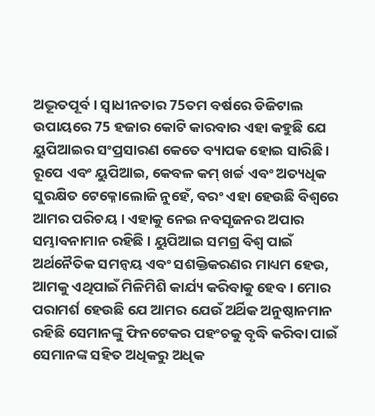ଅଦ୍ଭୂତପୂର୍ବ । ସ୍ୱାଧୀନତାର 75ତମ ବର୍ଷରେ ଡିଜିଟାଲ ଉପାୟରେ 75 ହଜାର କୋଟି କାରବାର ଏହା କହୁଛି ଯେ ୟୁପିଆଇର ସଂପ୍ରସାରଣ କେତେ ବ୍ୟାପକ ହୋଇ ସାରିଛି । ରୂପେ ଏବଂ ୟୁପିଆଇ, କେବଳ କମ୍ ଖର୍ଚ୍ଚ ଏବଂ ଅତ୍ୟଧିକ ସୁରକ୍ଷିତ ଟେକ୍ନୋଲୋଜି ନୁହେଁ, ବରଂ ଏହା ହେଉଛି ବିଶ୍ୱରେ ଆମର ପରିଚୟ । ଏହାକୁ ନେଇ ନବସୃଜନର ଅପାର ସମ୍ଭାବନାମାନ ରହିଛି । ୟୁପିଆଇ ସମଗ୍ର ବିଶ୍ୱ ପାଇଁ ଅର୍ଥନୈତିକ ସମନ୍ୱୟ ଏବଂ ସଶକ୍ତିକରଣର ମାଧ୍ୟମ ହେଉ, ଆମକୁ ଏଥିପାଇଁ ମିଳିମିଶି କାର୍ଯ୍ୟ କରିବାକୁ ହେବ । ମୋର ପରାମର୍ଶ ହେଉଛି ଯେ ଆମର ଯେଉଁ ଅର୍ଥିକ ଅନୁଷ୍ଠାନମାନ ରହିଛି ସେମାନଙ୍କୁ ଫିନଟେକର ପହଂଚକୁ ବୃଦ୍ଧି କରିବା ପାଇଁ ସେମାନଙ୍କ ସହିତ ଅଧିକରୁ ଅଧିକ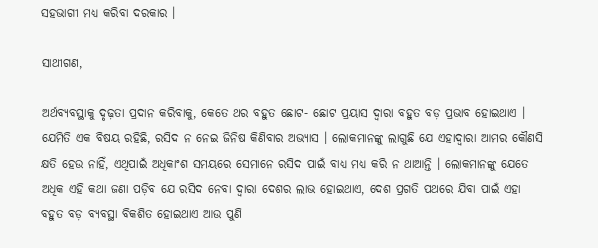ସହଭାଗୀ ମଧ୍ୟ କରିବା ଦରକାର ।

ସାଥୀଗଣ,

ଅର୍ଥବ୍ୟବସ୍ଥାକୁ ଦୃଢ଼ତା ପ୍ରଦାନ କରିବାକୁ, କେତେ ଥର ବହୁତ ଛୋଟ- ଛୋଟ ପ୍ରୟାସ ଦ୍ୱାରା ବହୁତ ବଡ଼ ପ୍ରଭାବ ହୋଇଥାଏ । ଯେମିତି ଏକ ବିଷୟ ରହିଛି, ରସିଦ ନ ନେଇ ଜିନିଷ କିଣିବାର ଅଭ୍ୟାସ । ଲୋକମାନଙ୍କୁ ଲାଗୁଛି ଯେ ଏହାଦ୍ୱାରା ଆମର କୌଣସି କ୍ଷତି ହେଉ ନାହିଁ, ଏଥିପାଇଁ ଅଧିକାଂଶ ସମୟରେ ସେମାନେ ରସିଦ ପାଇଁ ବାଧ୍ୟ ମଧ୍ୟ କରି ନ ଥାଆନ୍ତି । ଲୋକମାନଙ୍କୁ ଯେତେ ଅଧିକ ଏହି କଥା ଜଣା ପଡ଼ିବ ଯେ ରସିଦ ନେବା ଦ୍ୱାରା ଦେଶର ଲାଭ ହୋଇଥାଏ, ଦେଶ ପ୍ରଗତି ପଥରେ ଯିବା ପାଇଁ ଏହା ବହୁତ ବଡ଼ ବ୍ୟବସ୍ଥା ବିକଶିତ ହୋଇଥାଏ ଆଉ ପୁଣି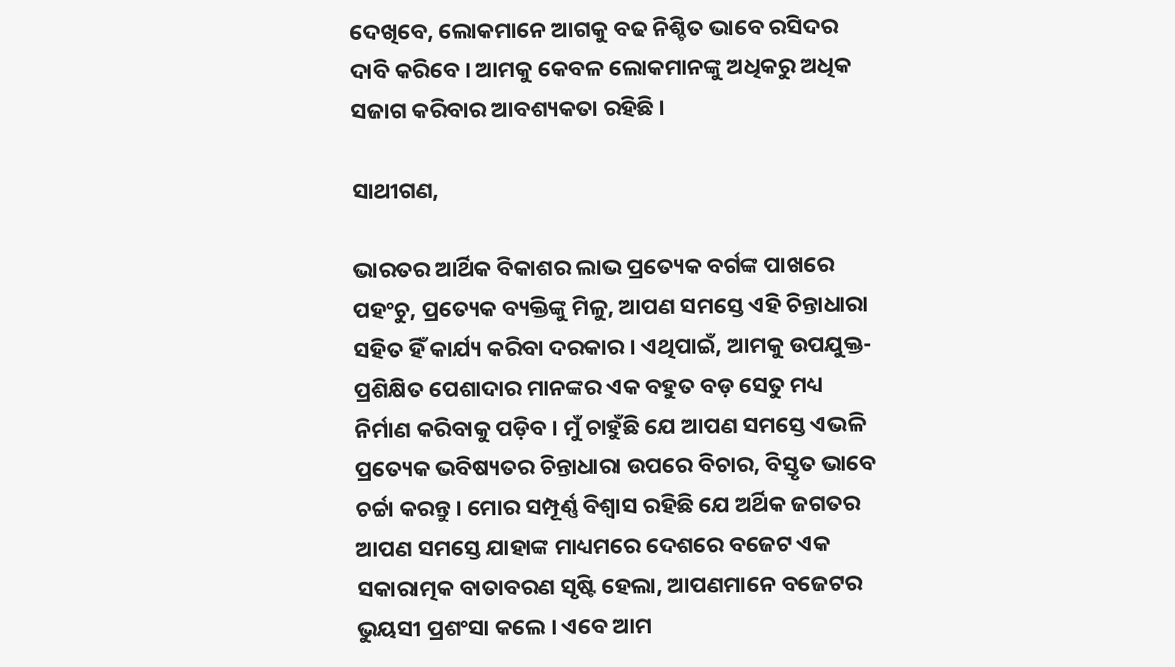ଦେଖିବେ, ଲୋକମାନେ ଆଗକୁ ବଢ ନିଶ୍ଚିତ ଭାବେ ରସିଦର ଦାବି କରିବେ । ଆମକୁ କେବଳ ଲୋକମାନଙ୍କୁ ଅଧିକରୁ ଅଧିକ ସଜାଗ କରିବାର ଆବଶ୍ୟକତା ରହିଛି ।

ସାଥୀଗଣ,

ଭାରତର ଆର୍ଥିକ ବିକାଶର ଲାଭ ପ୍ରତ୍ୟେକ ବର୍ଗଙ୍କ ପାଖରେ ପହଂଚୁ, ପ୍ରତ୍ୟେକ ବ୍ୟକ୍ତିଙ୍କୁ ମିଳୁ, ଆପଣ ସମସ୍ତେ ଏହି ଚିନ୍ତାଧାରା ସହିତ ହିଁ କାର୍ଯ୍ୟ କରିବା ଦରକାର । ଏଥିପାଇଁ, ଆମକୁ ଉପଯୁକ୍ତ- ପ୍ରଶିକ୍ଷିତ ପେଶାଦାର ମାନଙ୍କର ଏକ ବହୁତ ବଡ଼ ସେତୁ ମଧ୍ୟ ନିର୍ମାଣ କରିବାକୁ ପଡ଼ିବ । ମୁଁ ଚାହୁଁଛି ଯେ ଆପଣ ସମସ୍ତେ ଏଭଳି ପ୍ରତ୍ୟେକ ଭବିଷ୍ୟତର ଚିନ୍ତାଧାରା ଉପରେ ବିଚାର, ବିସ୍ତୃତ ଭାବେ ଚର୍ଚ୍ଚା କରନ୍ତୁ । ମୋର ସମ୍ପୂର୍ଣ୍ଣ ବିଶ୍ୱାସ ରହିଛି ଯେ ଅର୍ଥିକ ଜଗତର ଆପଣ ସମସ୍ତେ ଯାହାଙ୍କ ମାଧ୍ୟମରେ ଦେଶରେ ବଜେଟ ଏକ ସକାରାତ୍ମକ ବାତାବରଣ ସୃଷ୍ଟି ହେଲା, ଆପଣମାନେ ବଜେଟର ଭୁୟସୀ ପ୍ରଶଂସା କଲେ । ଏବେ ଆମ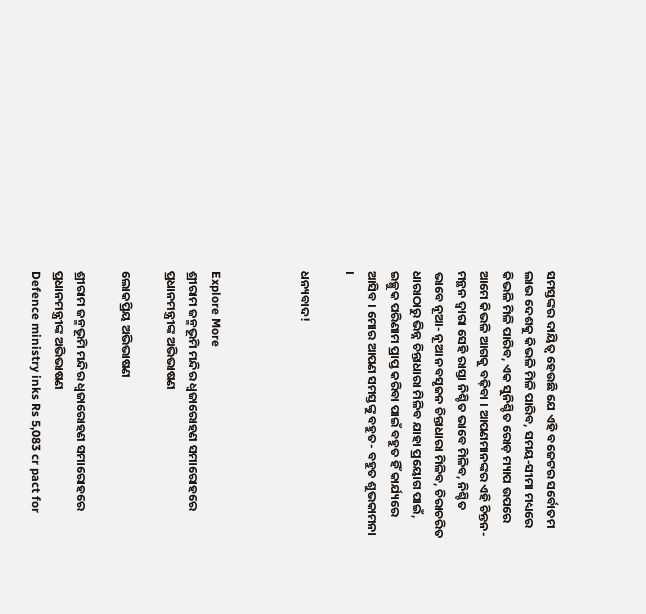ସମସ୍ତଙ୍କର ଦାୟିତ୍ୱ ହେଉଛି ଯେ ଏହି ବଜେଟର ସର୍ବୋତମ ଲାଭ ଦେଶକୁ କିଭଳି ମିଳି ପାରିବ, ସମୟ-ସୀମା ମଧ୍ୟରେ କିଭଳି ମିଳି ପାରିବ, ଏକ ସୁନିଶ୍ଚିତ ରୋଡ଼ ମ୍ୟାପ ଉପରେ ଆମେ କିଭଳି ଆଗକୁ ବଢ଼ିବା । ଆପଣମାନଙ୍କର ଏହି ଚିନ୍ତନ- ମନ୍ଥନ ଦ୍ୱାରା ସେହି ରାସ୍ତା ନିଶ୍ଚିତ ଭାବେ ମିଳିବ, ନିଶ୍ଚିତ ଭାବେ ନୂଆ- ନୂଆ ନବସୃଜନ ଚିନ୍ତାଧାରା ମିଳିବ, ଚିରାଚରିତ ଧାରାଠାରୁ ଭିନ୍ନ ଚିନ୍ତାଧାରା ମିଳିବ ଯାହା ପ୍ରୟୋଗ ପାଇଁ, ଇଚ୍ଛୁକ ପରିଣାମ ପ୍ରାପ୍ତ କରିବା ପାଇଁ ବହୁତ ହିଁ କାର୍ଯ୍ୟରେ ଆସିବ । ମୋର ଆପଣ ସମସ୍ତଙ୍କୁ ବହୁତ- ବହୁତ ଶୁଭକାମନା ।

ଧନ୍ୟବାଦ!



Explore More
ଶ୍ରୀରାମ ଜନ୍ମଭୂମି ମନ୍ଦିର ଧ୍ଵଜାରୋହଣ ସମାରୋହରେ ପ୍ରଧାନମନ୍ତ୍ରୀଙ୍କ ଅଭିଭାଷଣ

ଲୋକପ୍ରିୟ ଅଭିଭାଷଣ

ଶ୍ରୀରାମ ଜନ୍ମଭୂମି ମନ୍ଦିର ଧ୍ଵଜାରୋହଣ ସମାରୋହରେ ପ୍ରଧାନମନ୍ତ୍ରୀଙ୍କ ଅଭିଭାଷଣ
Defence ministry inks Rs 5,083 cr pact for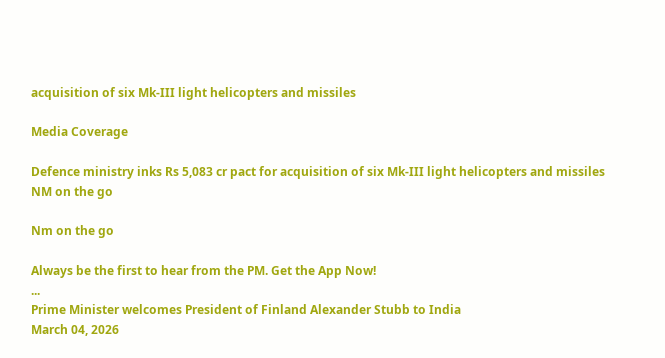acquisition of six Mk-III light helicopters and missiles

Media Coverage

Defence ministry inks Rs 5,083 cr pact for acquisition of six Mk-III light helicopters and missiles
NM on the go

Nm on the go

Always be the first to hear from the PM. Get the App Now!
...
Prime Minister welcomes President of Finland Alexander Stubb to India
March 04, 2026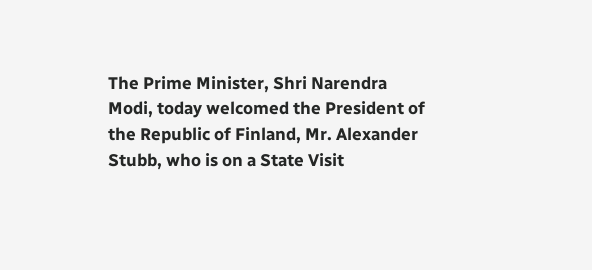The Prime Minister, Shri Narendra Modi, today welcomed the President of the Republic of Finland, Mr. Alexander Stubb, who is on a State Visit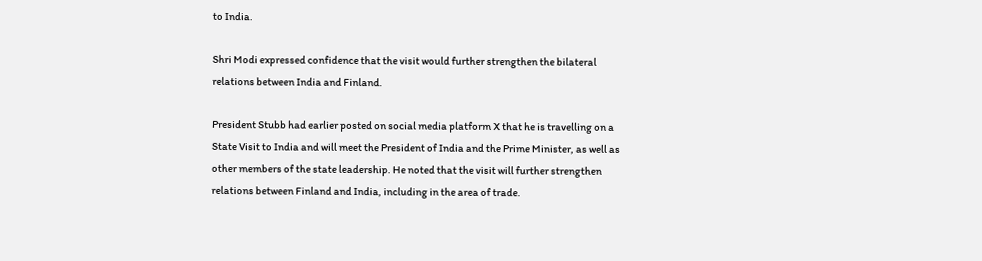to India.

Shri Modi expressed confidence that the visit would further strengthen the bilateral relations between India and Finland.

President Stubb had earlier posted on social media platform X that he is travelling on a State Visit to India and will meet the President of India and the Prime Minister, as well as other members of the state leadership. He noted that the visit will further strengthen relations between Finland and India, including in the area of trade.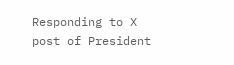Responding to X post of President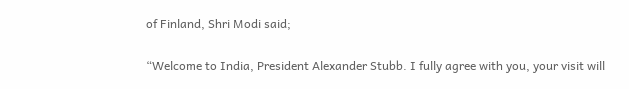of Finland, Shri Modi said;

“Welcome to India, President Alexander Stubb. I fully agree with you, your visit will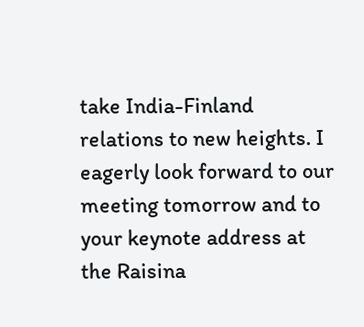take India-Finland relations to new heights. I eagerly look forward to our meeting tomorrow and to your keynote address at the Raisina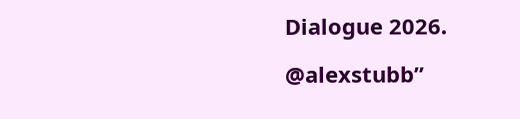Dialogue 2026.

@alexstubb”